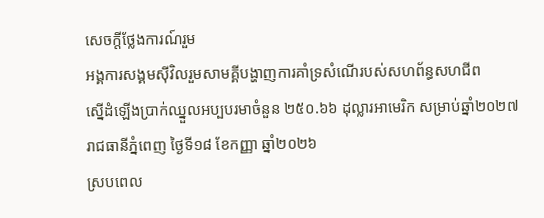សេចក្តីថ្លែងការណ៍រួម
អង្គការសង្គមស៊ីវិលរួមសាមគ្គីបង្ហាញការគាំទ្រសំណើរបស់សហព័ន្ធសហជីព
ស្នើដំឡើងប្រាក់ឈ្នួលអប្បបរមាចំនួន ២៥០.៦៦ ដុល្លារអាមេរិក សម្រាប់ឆ្នាំ២០២៧
រាជធានីភ្នំពេញ ថ្ងៃទី១៨ ខែកញ្ញា ឆ្នាំ២០២៦
ស្របពេល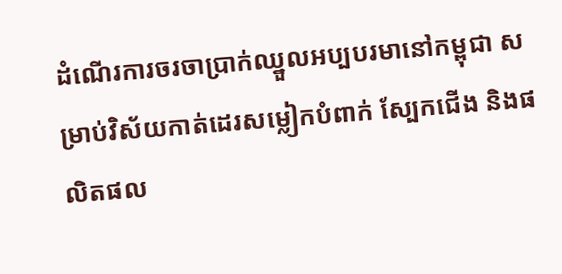ដំណើរការចរចាប្រាក់ឈ្នួលអប្បបរមានៅកម្ពុជា សម្រាប់វិស័យកាត់ដេរសម្លៀកបំពាក់ ស្បែកជើង និងផលិតផល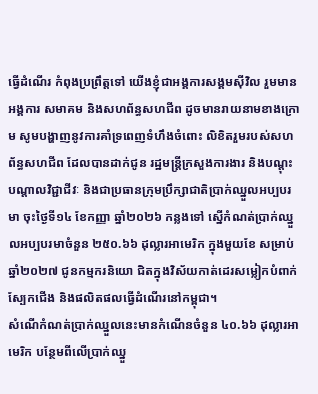ធ្វើដំណើរ កំពុងប្រព្រឹត្តទៅ យើងខ្ញុំជាអង្គការសង្គមស៊ីវិល រួមមាន អង្គការ សមាគម និងសហព័ន្ធសហជីព ដូចមានរាយនាមខាងក្រោម សូមបង្ហាញនូវការគាំទ្រពេញទំហឹងចំពោះ លិខិតរួមរបស់សហព័ន្ធសហជីព ដែលបានដាក់ជូន រដ្ឋមន្ត្រីក្រសួងការងារ និងបណ្តុះបណ្តាលវិជ្ជាជីវៈ និងជាប្រធានក្រុមប្រឹក្សាជាតិប្រាក់ឈ្នួលអប្បបរមា ចុះថ្ងៃទី១៤ ខែកញ្ញា ឆ្នាំ២០២៦ កន្លងទៅ ស្នើកំណត់ប្រាក់ឈ្នួលអប្បបរមាចំនួន ២៥០.៦៦ ដុល្លារអាមេរិក ក្នុងមួយខែ សម្រាប់ឆ្នាំ២០២៧ ជូនកម្មករនិយោ ជិតក្នុងវិស័យកាត់ដេរសម្លៀកបំពាក់ ស្បែកជើង និងផលិតផលធ្វើដំណើរនៅកម្ពុជា។
សំណើកំណត់ប្រាក់ឈ្នួលនេះមានកំណើនចំនួន ៤០.៦៦ ដុល្លារអាមេរិក បន្ថែមពីលើប្រាក់ឈ្នួ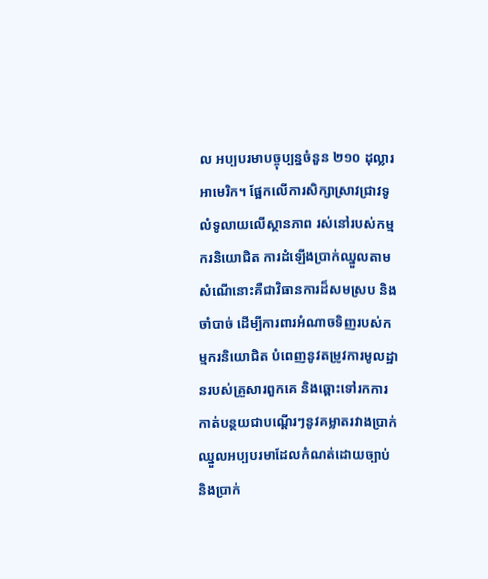ល អប្បបរមាបច្ចុប្បន្នចំនួន ២១០ ដុល្លារអាមេរិក។ ផ្អែកលើការសិក្សាស្រាវជ្រាវទូលំទូលាយលើស្ថានភាព រស់នៅរបស់កម្មករនិយោជិត ការដំឡើងប្រាក់ឈ្នួលតាមសំណើនោះគឺជាវិធានការដ៏សមស្រប និងចាំបាច់ ដើម្បីការពារអំណាចទិញរបស់កម្មករនិយោជិត បំពេញនូវតម្រូវការមូលដ្ឋានរបស់គ្រួសារពួកគេ និងឆ្ពោះទៅរកការកាត់បន្ថយជាបណ្តើរៗនូវគម្លាតរវាងប្រាក់ឈ្នួលអប្បបរមាដែលកំណត់ដោយច្បាប់ និងប្រាក់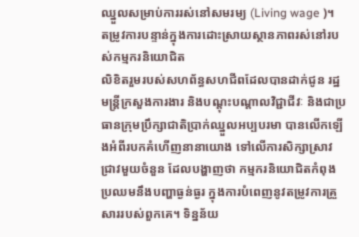ឈ្នួលសម្រាប់ការរស់នៅសមរម្យ (Living wage )។
តម្រូវការបន្ទាន់ក្នុងការដោះស្រាយស្ថានភាពរស់នៅរបស់កម្មករនិយោជិត
លិខិតរួមរបស់សហព័ន្ធសហជីពដែលបានដាក់ជូន រដ្ឋមន្ត្រីក្រសួងការងារ និងបណ្តុះបណ្តាលវិជ្ជាជីវៈ និងជាប្រធានក្រុមប្រឹក្សាជាតិប្រាក់ឈ្នួលអប្បបរមា បានលើកឡើងអំពីរបកគំហើញនានាយោង ទៅលើការសិក្សាស្រាវជ្រាវមួយចំនួន ដែលបង្ហាញថា កម្មករនិយោជិតកំពុងប្រឈមនឹងបញ្ហាធ្ងន់ធ្ងរ ក្នុងការបំពេញនូវតម្រូវការគ្រួសាររបស់ពួកគេ។ ទិន្នន័យ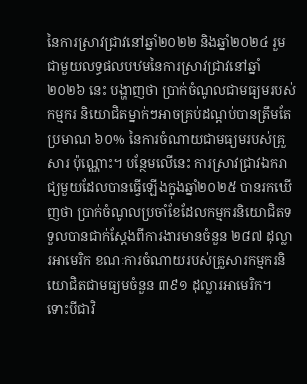នៃការស្រាវជ្រាវនៅឆ្នាំ២០២២ និងឆ្នាំ២០២៤ រួមជាមួយលទ្ធផលបឋមនៃការស្រាវជ្រាវនៅឆ្នាំ២០២៦ នេះ បង្ហាញថា ប្រាក់ចំណូលជាមធ្យមរបស់កម្មករ និយោជិតម្នាក់ៗអាចគ្រប់ដណ្តប់បានត្រឹមតែប្រមាណ ៦០% នៃការចំណាយជាមធ្យមរបស់គ្រួសារ ប៉ុណ្ណោះ។ បន្ថែមលើនេះ ការស្រាវជ្រាវឯករាជ្យមួយដែលបានធ្វើឡើងក្នុងឆ្នាំ២០២៥ បានរកឃើញថា ប្រាក់ចំណូលប្រចាំខែដែលកម្មករនិយោជិតទទួលបានជាក់ស្តែងពីការងារមានចំនួន ២៨៧ ដុល្លារអាមេរិក ខណៈការចំណាយរបស់គ្រួសារកម្មករនិយោជិតជាមធ្យមចំនួន ៣៩១ ដុល្លារអាមេរិក។ ទោះបីជាវិ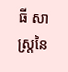ធី សាស្ត្រនៃ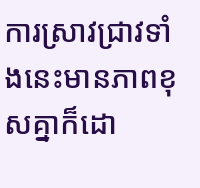ការស្រាវជ្រាវទាំងនេះមានភាពខុសគ្នាក៏ដោ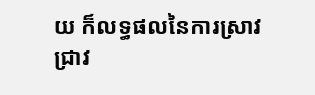យ ក៏លទ្ធផលនៃការស្រាវជ្រាវ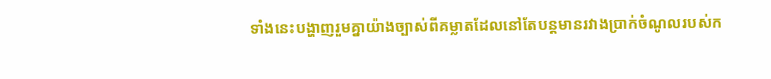ទាំងនេះបង្ហាញរួមគ្នាយ៉ាងច្បាស់ពីគម្លាតដែលនៅតែបន្តមានរវាងប្រាក់ចំណូលរបស់ក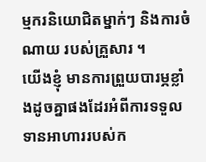ម្មករនិយោជិតម្នាក់ៗ និងការចំណាយ របស់គ្រួសារ ។
យើងខ្ញុំ មានការព្រួយបារម្ភខ្លាំងដូចគ្នាផងដែរអំពីការទទួលទានអាហាររបស់ក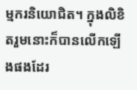ម្មករនិយោជិត។ ក្នុងលិខិតរួមនោះក៏បានលើកឡើងផងដែរ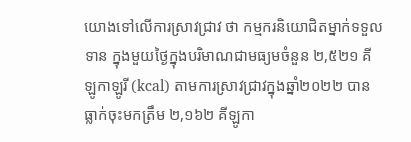យោងទៅលើការស្រាវជ្រាវ ថា កម្មករនិយោជិតម្នាក់ទទួលទាន ក្នុងមួយថ្ងៃក្នុងបរិមាណជាមធ្យមចំនួន ២,៥២១ គីឡូកាឡូរី (kcal) តាមការស្រាវជ្រាវក្នុងឆ្នាំ២០២២ បានធ្លាក់ចុះមកត្រឹម ២,១៦២ គីឡូកា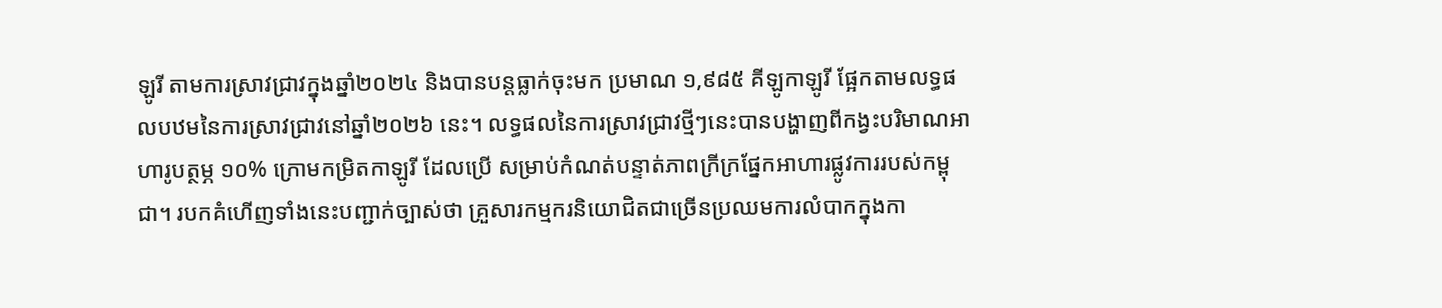ឡូរី តាមការស្រាវជ្រាវក្នុងឆ្នាំ២០២៤ និងបានបន្តធ្លាក់ចុះមក ប្រមាណ ១,៩៨៥ គីឡូកាឡូរី ផ្អែកតាមលទ្ធផលបឋមនៃការស្រាវជ្រាវនៅឆ្នាំ២០២៦ នេះ។ លទ្ធផលនៃការស្រាវជ្រាវថ្មីៗនេះបានបង្ហាញពីកង្វះបរិមាណអាហារូបត្ថម្ភ ១០% ក្រោមកម្រិតកាឡូរី ដែលប្រើ សម្រាប់កំណត់បន្ទាត់ភាពក្រីក្រផ្នែកអាហារផ្លូវការរបស់កម្ពុជា។ របកគំហើញទាំងនេះបញ្ជាក់ច្បាស់ថា គ្រួសារកម្មករនិយោជិតជាច្រើនប្រឈមការលំបាកក្នុងកា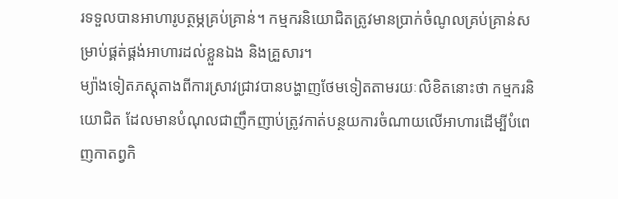រទទួលបានអាហារូបត្ថម្ភគ្រប់គ្រាន់។ កម្មករនិយោជិតត្រូវមានប្រាក់ចំណូលគ្រប់គ្រាន់សម្រាប់ផ្គត់ផ្គង់អាហារដល់ខ្លួនឯង និងគ្រួសារ។
ម្យ៉ាងទៀតភស្តុតាងពីការស្រាវជ្រាវបានបង្ហាញថែមទៀតតាមរយៈលិខិតនោះថា កម្មករនិយោជិត ដែលមានបំណុលជាញឹកញាប់ត្រូវកាត់បន្ថយការចំណាយលើអាហារដើម្បីបំពេញកាតព្វកិ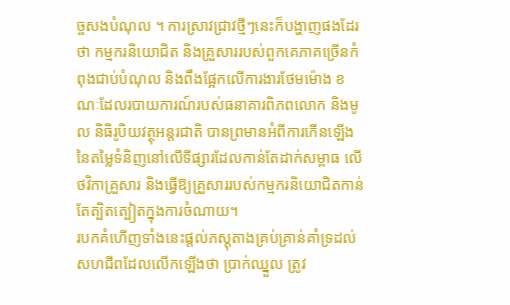ច្ចសងបំណុល ។ ការស្រាវជ្រាវថ្មីៗនេះក៏បង្ហាញផងដែរថា កម្មករនិយោជិត និងគ្រួសាររបស់ពួកគេភាគច្រើនកំពុងជាប់បំណុល និងពឹងផ្អែកលើការងារថែមម៉ោង ខណៈដែលរបាយការណ៍របស់ធនាគារពិភពលោក និងមូល និធិរូបិយវត្ថុអន្តរជាតិ បានព្រមានអំពីការកើនឡើងនៃតម្លៃទំនិញនៅលើទីផ្សារដែលកាន់តែដាក់សម្ពាធ លើថវិកាគ្រួសារ និងធ្វើឱ្យគ្រួសាររបស់កម្មករនិយោជិតកាន់តែត្បិតត្បៀតក្នុងការចំណាយ។
របកគំហើញទាំងនេះផ្តល់ភស្តុតាងគ្រប់គ្រាន់គាំទ្រដល់សហជីពដែលលើកឡើងថា ប្រាក់ឈ្នួល ត្រូវ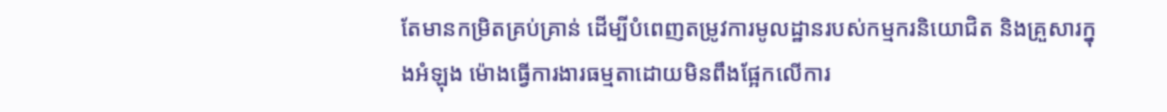តែមានកម្រិតគ្រប់គ្រាន់ ដើម្បីបំពេញតម្រូវការមូលដ្ឋានរបស់កម្មករនិយោជិត និងគ្រួសារក្នុងអំឡុង ម៉ោងធ្វើការងារធម្មតាដោយមិនពឹងផ្អែកលើការ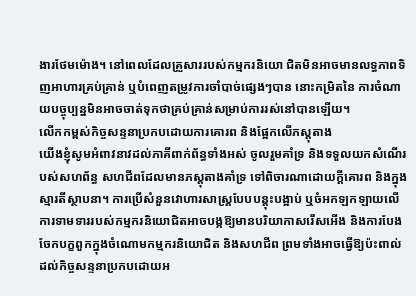ងារថែមម៉ោង។ នៅពេលដែលគ្រួសាររបស់កម្មករនិយោ ជិតមិនអាចមានលទ្ធភាពទិញអាហារគ្រប់គ្រាន់ ឬបំពេញតម្រូវការចាំបាច់ផ្សេងៗបាន នោះកម្រិតនៃ ការចំណាយបច្ចុប្បន្នមិនអាចចាត់ទុកថាគ្រប់គ្រាន់សម្រាប់ការរស់នៅបានឡើយ។
លើកកម្ពស់កិច្ចសន្ទនាប្រកបដោយការគោរព និងផ្អែកលើភស្តុតាង
យើងខ្ញុំសូមអំពាវនាវដល់ភាគីពាក់ព័ន្ធទាំងអស់ ចូលរួមគាំទ្រ និងទទួលយកសំណើរបស់សហព័ន្ធ សហជីពដែលមានភស្តុតាងគាំទ្រ ទៅពិចារណាដោយក្តីគោរព និងក្នុងស្មារតីស្ថាបនា។ ការប្រើសំនួនវោហារសាស្ត្របែបបន្តុះបង្អាប់ ឬចំអកឡកឡាយលើការទាមទាររបស់កម្មករនិយោជិតអាចបង្កឱ្យមានបរិយាកាសរើសអើង និងការបែងចែកបក្ខពួកក្នុងចំណោមកម្មករនិយោជិត និងសហជីព ព្រមទាំងអាចធ្វើឱ្យប៉ះពាល់ដល់កិច្ចសន្ទនាប្រកបដោយអ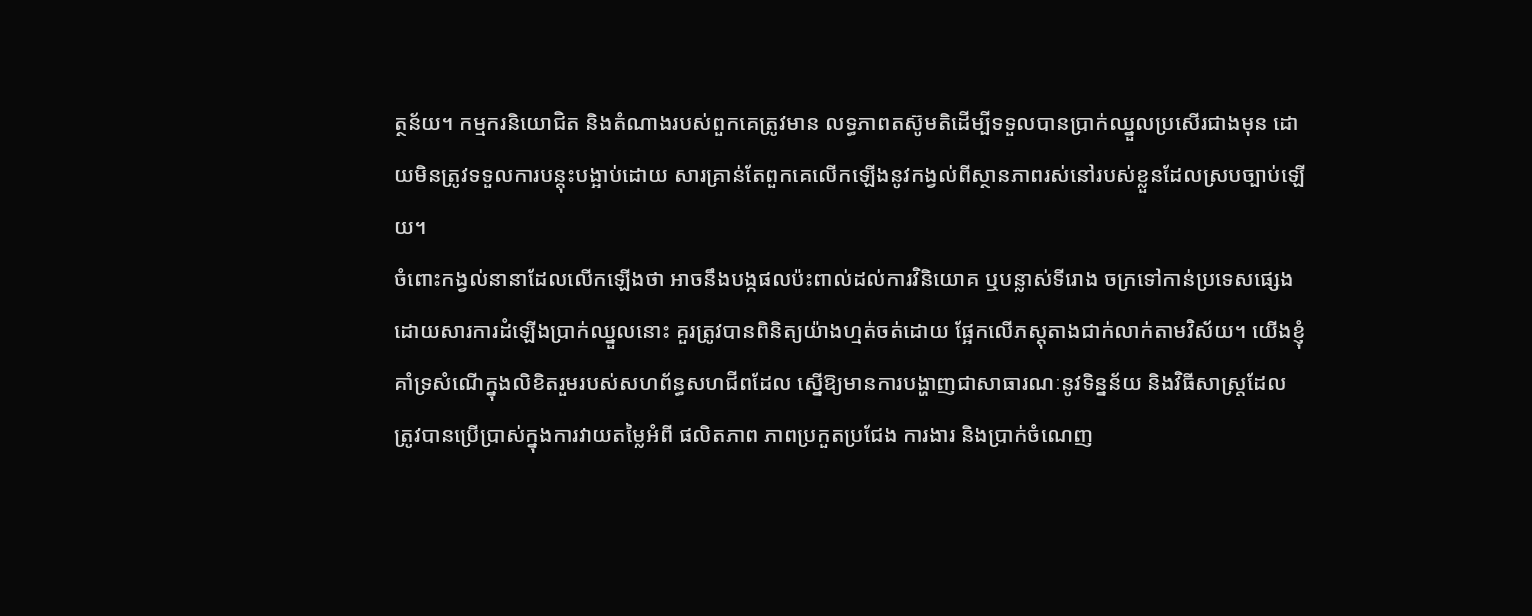ត្ថន័យ។ កម្មករនិយោជិត និងតំណាងរបស់ពួកគេត្រូវមាន លទ្ធភាពតស៊ូមតិដើម្បីទទួលបានប្រាក់ឈ្នួលប្រសើរជាងមុន ដោយមិនត្រូវទទួលការបន្តុះបង្អាប់ដោយ សារគ្រាន់តែពួកគេលើកឡើងនូវកង្វល់ពីស្ថានភាពរស់នៅរបស់ខ្លួនដែលស្របច្បាប់ឡើយ។
ចំពោះកង្វល់នានាដែលលើកឡើងថា អាចនឹងបង្កផលប៉ះពាល់ដល់ការវិនិយោគ ឬបន្លាស់ទីរោង ចក្រទៅកាន់ប្រទេសផ្សេង ដោយសារការដំឡើងប្រាក់ឈ្នួលនោះ គួរត្រូវបានពិនិត្យយ៉ាងហ្មត់ចត់ដោយ ផ្អែកលើភស្តុតាងជាក់លាក់តាមវិស័យ។ យើងខ្ញុំគាំទ្រសំណើក្នុងលិខិតរួមរបស់សហព័ន្ធសហជីពដែល ស្នើឱ្យមានការបង្ហាញជាសាធារណៈនូវទិន្នន័យ និងវិធីសាស្ត្រដែលត្រូវបានប្រើប្រាស់ក្នុងការវាយតម្លៃអំពី ផលិតភាព ភាពប្រកួតប្រជែង ការងារ និងប្រាក់ចំណេញ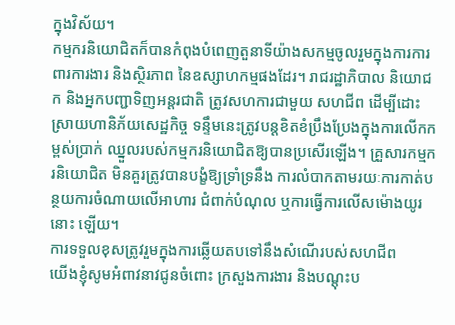ក្នុងវិស័យ។
កម្មករនិយោជិតក៏បានកំពុងបំពេញតួនាទីយ៉ាងសកម្មចូលរួមក្នុងការការពារការងារ និងស្ថិរភាព នៃឧស្សាហកម្មផងដែរ។ រាជរដ្ឋាភិបាល និយោជក និងអ្នកបញ្ជាទិញអន្តរជាតិ ត្រូវសហការជាមួយ សហជីព ដើម្បីដោះស្រាយហានិភ័យសេដ្ឋកិច្ច ទន្ទឹមនេះត្រូវបន្តខិតខំប្រឹងប្រែងក្នុងការលើកកម្ពស់ប្រាក់ ឈ្នួលរបស់កម្មករនិយោជិតឱ្យបានប្រសើរឡើង។ គ្រួសារកម្មករនិយោជិត មិនគួរត្រូវបានបង្ខំឱ្យទ្រាំទ្រនឹង ការលំបាកតាមរយៈការកាត់បន្ថយការចំណាយលើអាហារ ជំពាក់បំណុល ឬការធ្វើការលើសម៉ោងយូរនោះ ឡើយ។
ការទទួលខុសត្រូវរួមក្នុងការឆ្លើយតបទៅនឹងសំណើរបស់សហជីព
យើងខ្ញុំសូមអំពាវនាវជូនចំពោះ ក្រសួងការងារ និងបណ្តុះប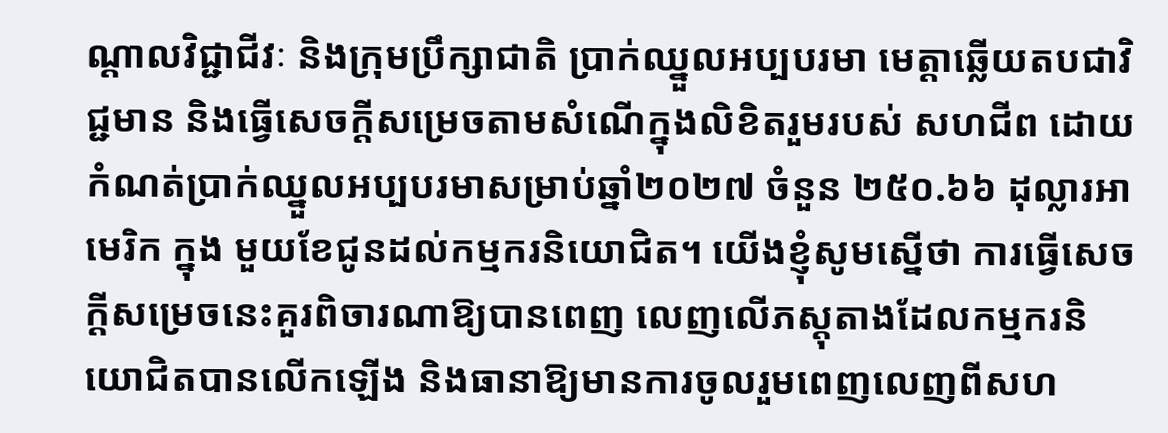ណ្តាលវិជ្ជាជីវៈ និងក្រុមប្រឹក្សាជាតិ ប្រាក់ឈ្នួលអប្បបរមា មេត្តាឆ្លើយតបជាវិជ្ជមាន និងធ្វើសេចក្តីសម្រេចតាមសំណើក្នុងលិខិតរួមរបស់ សហជីព ដោយកំណត់ប្រាក់ឈ្នួលអប្បបរមាសម្រាប់ឆ្នាំ២០២៧ ចំនួន ២៥០.៦៦ ដុល្លារអាមេរិក ក្នុង មួយខែជូនដល់កម្មករនិយោជិត។ យើងខ្ញុំសូមស្នើថា ការធ្វើសេចក្តីសម្រេចនេះគួរពិចារណាឱ្យបានពេញ លេញលើភស្តុតាងដែលកម្មករនិយោជិតបានលើកឡើង និងធានាឱ្យមានការចូលរួមពេញលេញពីសហ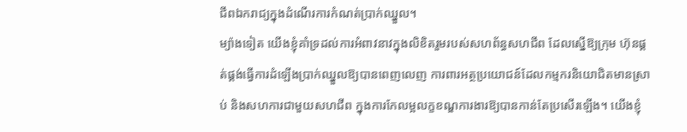ជីពឯករាជ្យក្នុងដំណើរការកំណត់ប្រាក់ឈ្នួល។
ម្យ៉ាងទៀត យើងខ្ញុំគាំទ្រដល់ការអំពាវនាវក្នុងលិខិតរួមរបស់សហព័ន្ធសហជីព ដែលស្នើឱ្យក្រុម ហ៊ុនផ្គត់ផ្គង់ធ្វើការដំឡើងប្រាក់ឈ្នួលឱ្យបានពេញលេញ ការពារអត្ថប្រយោជន៍ដែលកម្មករនិយោជិតមានស្រាប់ និងសហការជាមួយសហជីព ក្នុងការកែលម្អលក្ខខណ្ឌការងារឱ្យបានកាន់តែប្រសើរឡើង។ យើងខ្ញុំ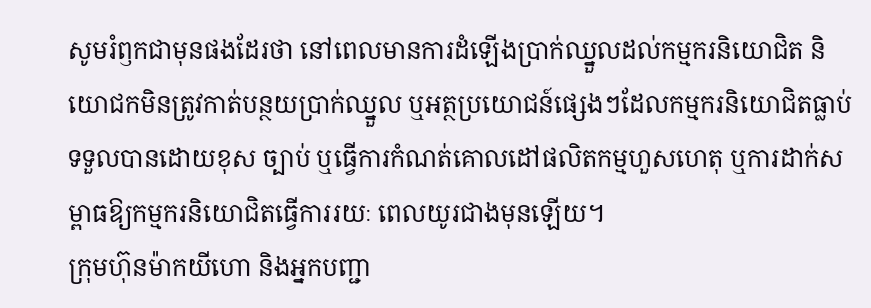សូមរំឭកជាមុនផងដែរថា នៅពេលមានការដំឡើងប្រាក់ឈ្នួលដល់កម្មករនិយោជិត និយោជកមិនត្រូវកាត់បន្ថយប្រាក់ឈ្នួល ឬអត្ថប្រយោជន៍ផ្សេងៗដែលកម្មករនិយោជិតធ្លាប់ទទួលបានដោយខុស ច្បាប់ ឬធ្វើការកំណត់គោលដៅផលិតកម្មហួសហេតុ ឬការដាក់សម្ពាធឱ្យកម្មករនិយោជិតធ្វើការរយៈ ពេលយូរជាងមុនឡើយ។
ក្រុមហ៊ុនម៉ាកយីហោ និងអ្នកបញ្ជា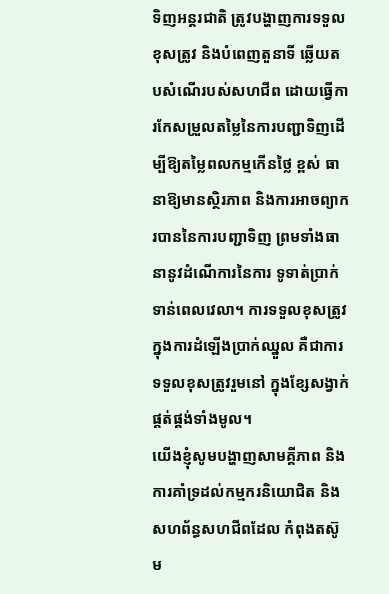ទិញអន្តរជាតិ ត្រូវបង្ហាញការទទួលខុសត្រូវ និងបំពេញតួនាទី ឆ្លើយតបសំណើរបស់សហជីព ដោយធ្វើការកែសម្រួលតម្លៃនៃការបញ្ជាទិញដើម្បីឱ្យតម្លៃពលកម្មកើនថ្លៃ ខ្ពស់ ធានាឱ្យមានស្ថិរភាព និងការអាចព្យាករបាននៃការបញ្ជាទិញ ព្រមទាំងធានានូវដំណើការនៃការ ទូទាត់ប្រាក់ទាន់ពេលវេលា។ ការទទួលខុសត្រូវក្នុងការដំឡើងប្រាក់ឈ្នួល គឺជាការទទួលខុសត្រូវរួមនៅ ក្នុងខ្សែសង្វាក់ផ្គត់ផ្គង់ទាំងមូល។
យើងខ្ញុំសូមបង្ហាញសាមគ្គីភាព និងការគាំទ្រដល់កម្មករនិយោជិត និងសហព័ន្ធសហជីពដែល កំពុងតស៊ូម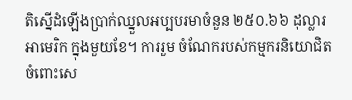តិស្នើដំឡើងប្រាក់ឈ្នួលអប្បបរមាចំនួន ២៥០.៦៦ ដុល្លារអាមេរិក ក្នុងមួយខែ។ ការរួម ចំណែករបស់កម្មករនិយោជិតចំពោះសេ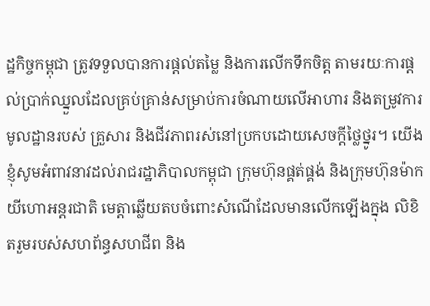ដ្ឋកិច្ចកម្ពុជា ត្រូវទទួលបានការផ្តល់តម្លៃ និងការលើកទឹកចិត្ត តាមរយៈការផ្តល់ប្រាក់ឈ្នួលដែលគ្រប់គ្រាន់សម្រាប់ការចំណាយលើអាហារ និងតម្រូវការមូលដ្ឋានរបស់ គ្រួសារ និងជីវភាពរស់នៅប្រកបដោយសេចក្តីថ្លៃថ្នូរ។ យើងខ្ញុំសូមអំពាវនាវដល់រាជរដ្ឋាភិបាលកម្ពុជា ក្រុមហ៊ុនផ្គត់ផ្គង់ និងក្រុមហ៊ុនម៉ាកយីហោអន្តរជាតិ មេត្តាឆ្លើយតបចំពោះសំណើដែលមានលើកឡើងក្នុង លិខិតរួមរបស់សហព័ន្ធសហជីព និង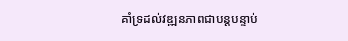គាំទ្រដល់វឌ្ឍនភាពជាបន្តបន្ទាប់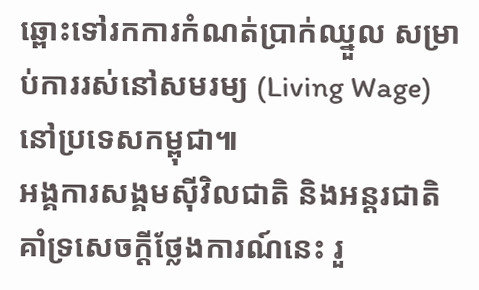ឆ្ពោះទៅរកការកំណត់ប្រាក់ឈ្នួល សម្រាប់ការរស់នៅសមរម្យ (Living Wage) នៅប្រទេសកម្ពុជា៕
អង្គការសង្គមស៊ីវិលជាតិ និងអន្តរជាតិ គាំទ្រសេចក្តីថ្លែងការណ៍នេះ រួ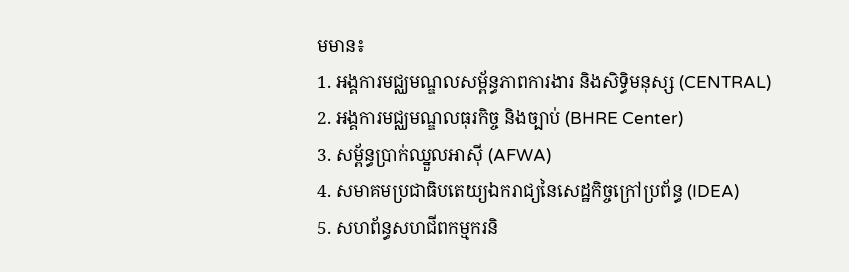មមាន៖
1. អង្គការមជ្ឈមណ្ឌលសម្ព័ន្ធភាពការងារ និងសិទ្ធិមនុស្ស (CENTRAL)
2. អង្គការមជ្ឈមណ្ឌលធុរកិច្ច និងច្បាប់ (BHRE Center)
3. សម្ព័ន្ធប្រាក់ឈ្នួលអាស៊ី (AFWA)
4. សមាគមប្រជាធិបតេយ្យឯករាជ្យនៃសេដ្ឋកិច្ចក្រៅប្រព័ន្ធ (IDEA)
5. សហព័ន្ធសហជីពកម្មករនិ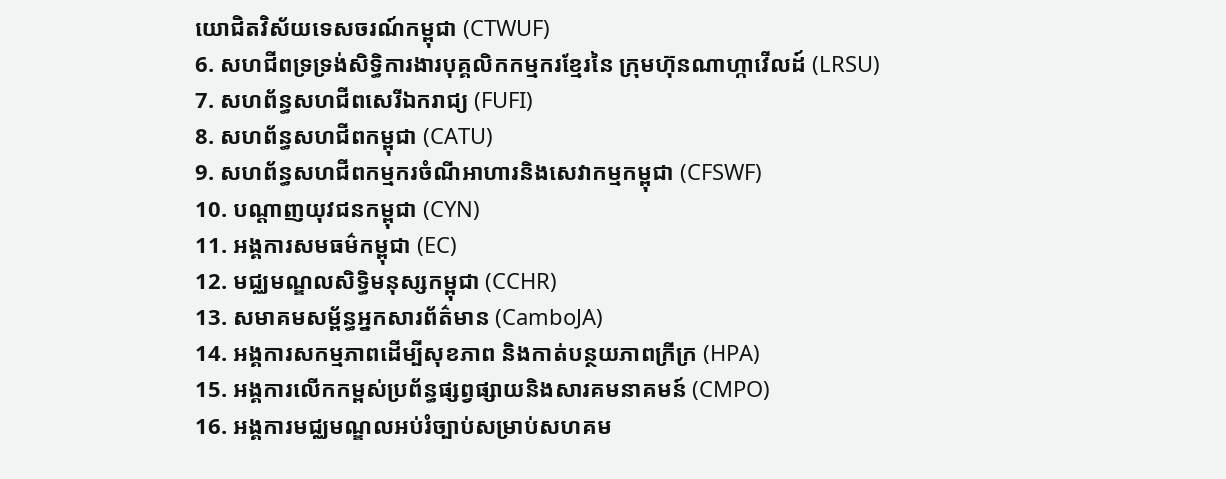យោជិតវិស័យទេសចរណ៍កម្ពុជា (CTWUF)
6. សហជីពទ្រទ្រង់សិទ្ធិការងារបុគ្គលិកកម្មករខ្មែរនៃ ក្រុមហ៊ុនណាហ្កាវើលដ៍ (LRSU)
7. សហព័ន្ធសហជីពសេរីឯករាជ្យ (FUFI)
8. សហព័ន្ធសហជីពកម្ពុជា (CATU)
9. សហព័ន្ធសហជីពកម្មករចំណីអាហារនិងសេវាកម្មកម្ពុជា (CFSWF)
10. បណ្តាញយុវជនកម្ពុជា (CYN)
11. អង្គការសមធម៌កម្ពុជា (EC)
12. មជ្ឈមណ្ឌលសិទ្ធិមនុស្សកម្ពុជា (CCHR)
13. សមាគមសម្ព័ន្ធអ្នកសារព័ត៌មាន (CamboJA)
14. អង្គការសកម្មភាពដើម្បីសុខភាព និងកាត់បន្ថយភាពក្រីក្រ (HPA)
15. អង្គការលើកកម្ពស់ប្រព័ន្ធផ្សព្វផ្សាយនិងសារគមនាគមន៍ (CMPO)
16. អង្គការមជ្ឈមណ្ឌលអប់រំច្បាប់សម្រាប់សហគម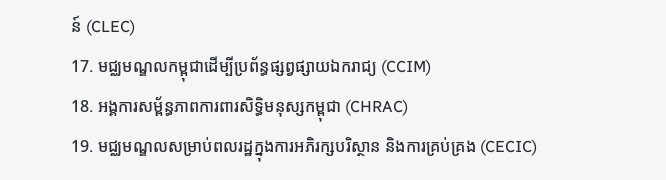ន៍ (CLEC)
17. មជ្ឈមណ្ឌលកម្ពុជាដើម្បីប្រព័ន្ធផ្សព្វផ្សាយឯករាជ្យ (CCIM)
18. អង្គការសម្ព័ន្ធភាពការពារសិទ្ធិមនុស្សកម្ពុជា (CHRAC)
19. មជ្ឈមណ្ឌលសម្រាប់ពលរដ្ឋក្នុងការអភិរក្សបរិស្ថាន និងការគ្រប់គ្រង (CECIC)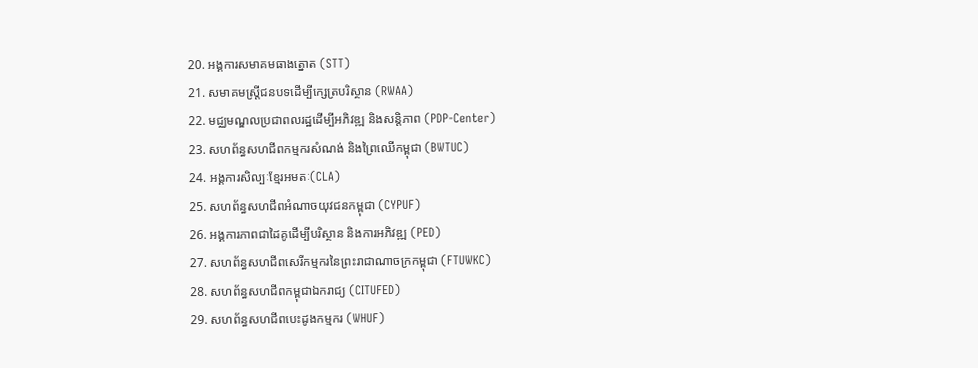20. អង្គការសមាគមធាងត្នោត (STT)
21. សមាគមស្ត្រីជនបទដើម្បីក្សេត្របរិស្ថាន (RWAA)
22. មជ្ឈមណ្ឌលប្រជាពលរដ្ឋដើម្បីអភិវឌ្ឍ និងសន្តិភាព (PDP-Center)
23. សហព័ន្ធសហជីពកម្មករសំណង់ និងព្រៃឈើកម្ពុជា (BWTUC)
24. អង្គការសិល្បៈខ្មែរអមតៈ(CLA)
25. សហព័ន្ធសហជីពអំណាចយុវជនកម្ពុជា (CYPUF)
26. អង្គការភាពជាដៃគូដើម្បីបរិស្ថាន និងការអភិវឌ្ឍ (PED)
27. សហព័ន្ធសហជីពសេរីកម្មករនៃព្រះរាជាណាចក្រកម្ពុជា (FTUWKC)
28. សហព័ន្ធសហជីពកម្ពុជាឯករាជ្យ (CITUFED)
29. សហព័ន្ធសហជីពបេះដូងកម្មករ (WHUF)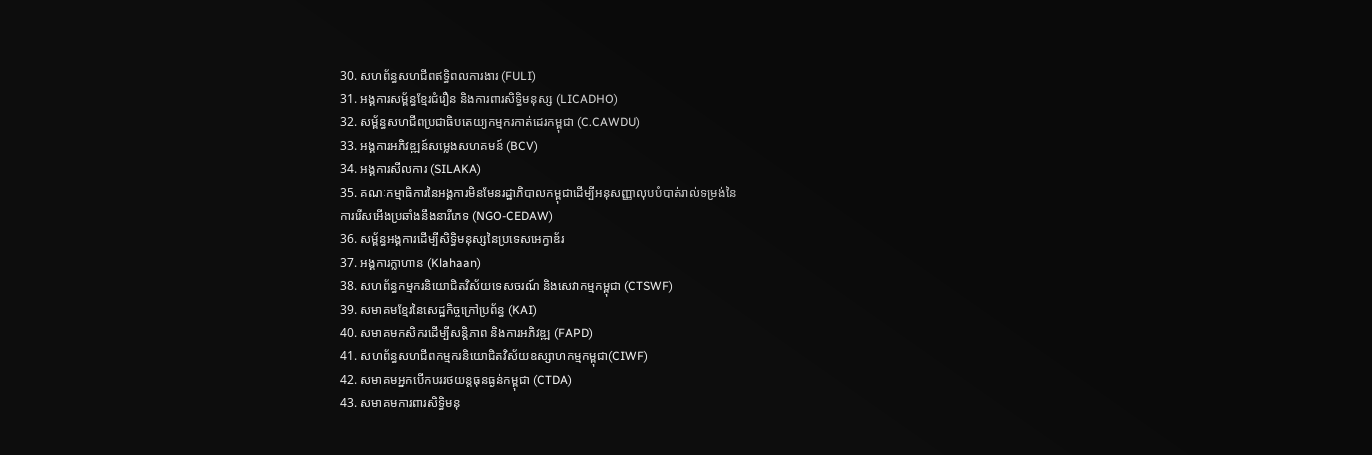30. សហព័ន្ធសហជីពឥទ្ធិពលការងារ (FULI)
31. អង្គការសម្ព័ន្ធខ្មែរជំរឿន និងការពារសិទ្ធិមនុស្ស (LICADHO)
32. សម្ព័ន្ធសហជីពប្រជាធិបតេយ្យកម្មករកាត់ដេរកម្ពុជា (C.CAWDU)
33. អង្គការអភិវឌ្ឍន៍សម្លេងសហគមន៍ (BCV)
34. អង្គការសីលការ (SILAKA)
35. គណៈកម្មាធិការនៃអង្គការមិនមែនរដ្ឋាភិបាលកម្ពុជាដើម្បីអនុសញ្ញាលុបបំបាត់រាល់ទម្រង់នៃ
ការរើសអើងប្រឆាំងនឹងនារីភេទ (NGO-CEDAW)
36. សម្ព័ន្ធអង្គការដើម្បីសិទ្ធិមនុស្សនៃប្រទេសអេក្វាឌ័រ
37. អង្គការក្លាហាន (Klahaan)
38. សហព័ន្ធកម្មករនិយោជិតវិស័យទេសចរណ៍ និងសេវាកម្មកម្ពុជា (CTSWF)
39. សមាគមខ្មែរនៃសេដ្ឋកិច្ចក្រៅប្រព័ន្ធ (KAI)
40. សមាគមកសិករដើម្បីសន្តិភាព និងការអភិវឌ្ឍ (FAPD)
41. សហព័ន្ធសហជីពកម្មករនិយោជិតវិស័យឧស្សាហកម្មកម្ពុជា(CIWF)
42. សមាគមអ្នកបើកបររថយន្តធុនធ្ងន់កម្ពុជា (CTDA)
43. សមាគមការពារសិទ្ធិមនុ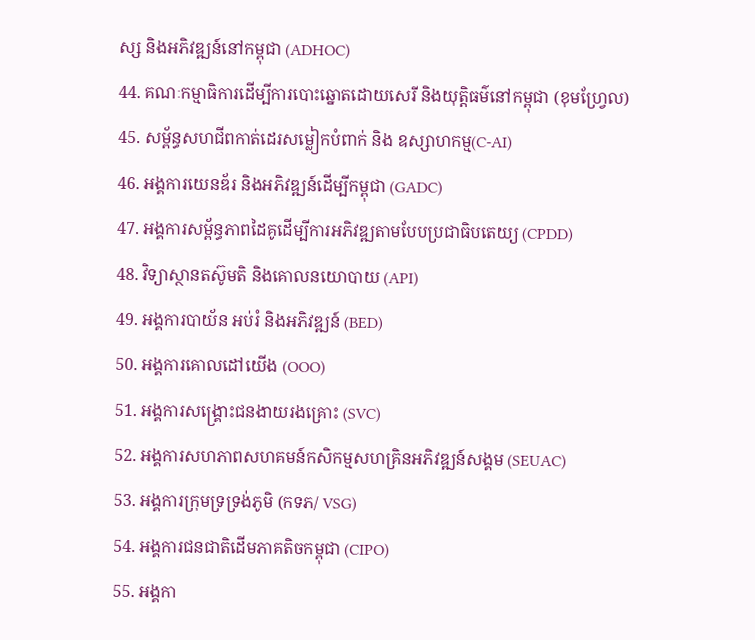ស្ស និងអភិវឌ្ឍន៍នៅកម្ពុជា (ADHOC)
44. គណៈកម្មាធិការដើម្បីការបោះឆ្នោតដោយសេរី និងយុត្តិធម៌នៅកម្ពុជា (ខុមហ្វ្រែល)
45. សម្ព័ន្ធសហជីពកាត់ដេរសម្លៀកបំពាក់ និង ឧស្សាហកម្ម(C-AI)
46. អង្គការយេនឌ័រ និងអភិវឌ្ឍន៍ដើម្បីកម្ពុជា (GADC)
47. អង្គការសម្ព័ន្ធភាពដៃគូដើម្បីការអភិវឌ្ឍតាមបែបប្រជាធិបតេយ្យ (CPDD)
48. វិទ្យាស្ថានតស៊ូមតិ និងគោលនយោបាយ (API)
49. អង្គការបាយ័ន អប់រំ និងអភិវឌ្ឍន៍ (BED)
50. អង្គការគោលដៅយើង (OOO)
51. អង្គការសង្រ្គោះជនងាយរងគ្រោះ (SVC)
52. អង្គការសហភាពសហគមន៍កសិកម្មសហគ្រិនអភិវឌ្ឍន៍សង្គម (SEUAC)
53. អង្គការក្រុមទ្រទ្រង់ភូមិ (កទភ/ VSG)
54. អង្គការជនជាតិដើមភាគតិចកម្ពុជា (CIPO)
55. អង្គកា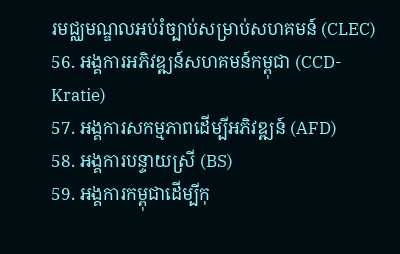រមជ្ឈមណ្ឌលអប់រំច្បាប់សម្រាប់សហគមន៍ (CLEC)
56. អង្គការអភិវឌ្ឍន៍សហគមន៍កម្ពុជា (CCD-Kratie)
57. អង្គការសកម្មភាពដើម្បីអភិវឌ្ឍន៍ (AFD)
58. អង្គការបន្ទាយស្រី (BS)
59. អង្គការកម្ពុជាដើម្បីកុ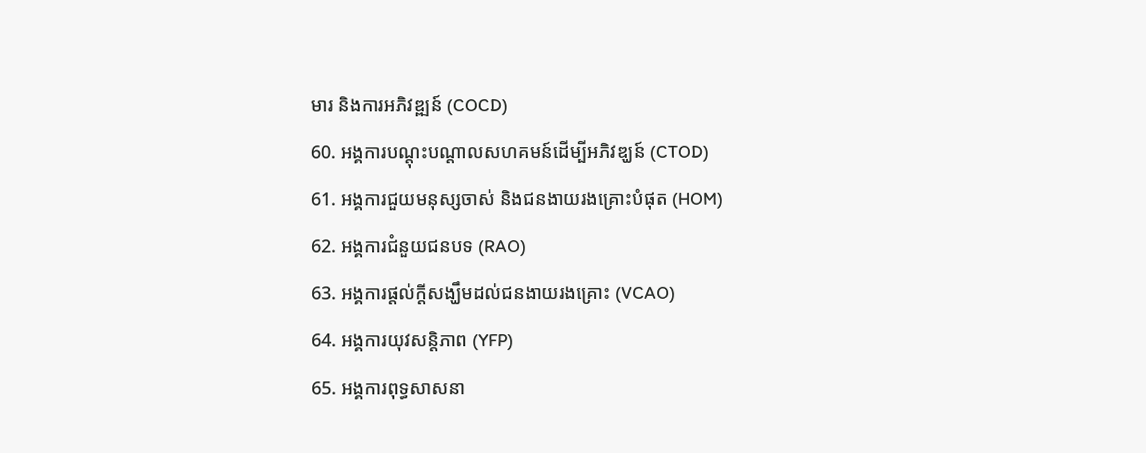មារ និងការអភិវឌ្ឍន៍ (COCD)
60. អង្គការបណ្តុះបណ្តាលសហគមន៍ដើម្បីអភិវឌ្ឃន៍ (CTOD)
61. អង្គការជួយមនុស្សចាស់ និងជនងាយរងគ្រោះបំផុត (HOM)
62. អង្គការជំនួយជនបទ (RAO)
63. អង្គការផ្ដល់ក្ដីសង្ឃឹមដល់ជនងាយរងគ្រោះ (VCAO)
64. អង្គការយុវសនិ្តភាព (YFP)
65. អង្គការពុទ្ធសាសនា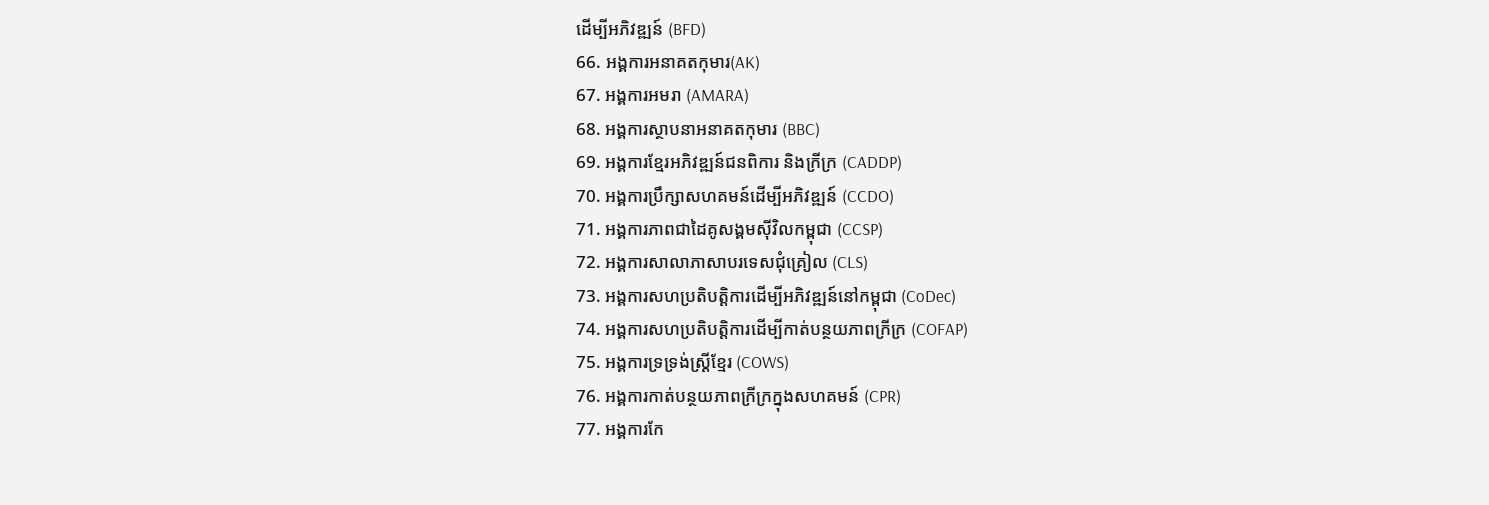ដើម្បីអភិវឌ្ឍន៍ (BFD)
66. អង្គការអនាគតកុមារ(AK)
67. អង្គការអមរា (AMARA)
68. អង្គការស្ថាបនាអនាគតកុមារ (BBC)
69. អង្គការខ្មែរអភិវឌ្ឍន៍ជនពិការ និងក្រីក្រ (CADDP)
70. អង្គការប្រឹក្សាសហគមន៍ដើម្បីអភិវឌ្ឍន៍ (CCDO)
71. អង្គការភាពជាដៃគូសង្គមស៊ីវិលកម្ពុជា (CCSP)
72. អង្គការសាលាភាសាបរទេសជុំគ្រៀល (CLS)
73. អង្គការសហប្រតិបត្តិការដើម្បីអភិវឌ្ឍន៍នៅកម្ពុជា (CoDec)
74. អង្គការសហប្រតិបត្តិការដើម្បីកាត់បន្ថយភាពក្រីក្រ (COFAP)
75. អង្គការទ្រទ្រង់ស្ត្រីខ្មែរ (COWS)
76. អង្គការកាត់បន្ថយភាពក្រីក្រក្នុងសហគមន៍ (CPR)
77. អង្គការកែ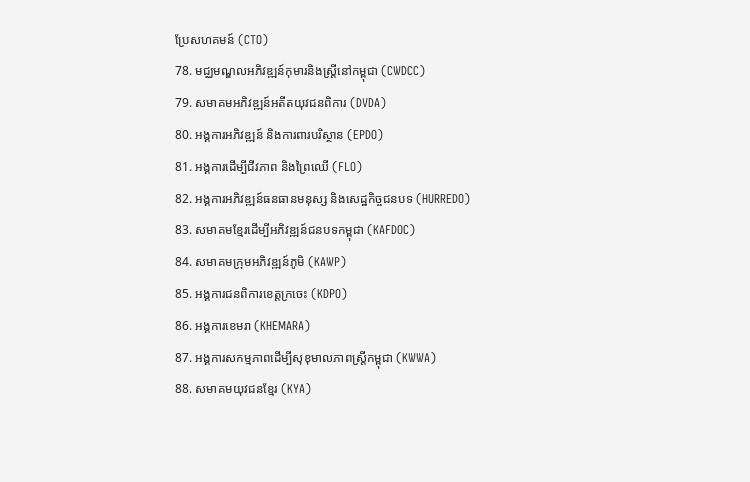ប្រែសហគមន៍ (CTO)
78. មជ្ឈមណ្ឌលអភិវឌ្ឍន៍កុមារនិងស្រ្តីនៅកម្ពុជា (CWDCC)
79. សមាគមអភិវឌ្ឍន៍អតីតយុវជនពិការ (DVDA)
80. អង្គការអភិវឌ្ឍន៍ និងការពារបរិស្ថាន (EPDO)
81. អង្គការដើម្បីជីវភាព និងព្រៃឈើ (FLO)
82. អង្គការអភិវឌ្ឍន៍ធនធានមនុស្ស និងសេដ្ឋកិច្ចជនបទ (HURREDO)
83. សមាគមខែ្មរដើម្បីអភិវឌ្ឍន៍ជនបទកម្ពុជា (KAFDOC)
84. សមាគមក្រុមអភិវឌ្ឍន៍ភូមិ (KAWP)
85. អង្គការជនពិការខេត្តក្រចេះ (KDPO)
86. អង្គការខេមរា (KHEMARA)
87. អង្គការសកម្មភាពដើម្បីសុខុមាលភាពស្ត្រីកម្ពុជា (KWWA)
88. សមាគមយុវជនខ្មែរ (KYA)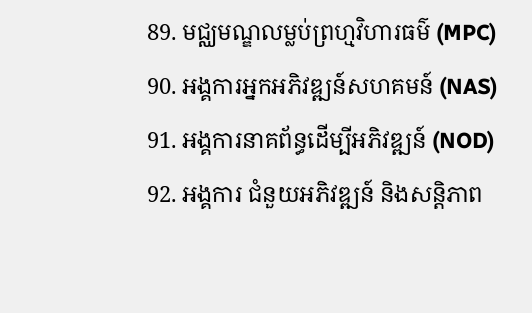89. មជ្ឈមណ្ឌលម្លប់ព្រហ្មវិហារធម៌ (MPC)
90. អង្គការអ្នកអភិវឌ្ឍន៍សហគមន៍ (NAS)
91. អង្គការនាគព័ន្ធដើម្បីអភិវឌ្ឍន៍ (NOD)
92. អង្គការ ជំនួយអភិវឌ្ឍន៍ និងសន្តិភាព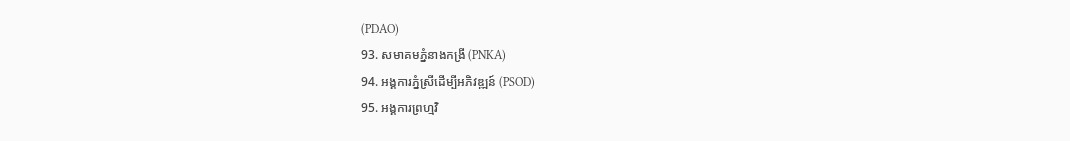(PDAO)
93. សមាគមភ្នំនាងកង្រី (PNKA)
94. អង្គការភ្នំស្រីដើម្បីអភិវឌ្ឍន៍ (PSOD)
95. អង្គការព្រហ្មវិ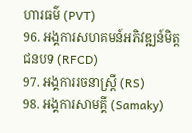ហារធម៌ (PVT)
96. អង្គការសហគមន៍អភិវឌ្ឍន៍មិត្តជនបទ (RFCD)
97. អង្គការរចនាស្រ្តី (RS)
98. អង្គការសាមគ្គី (Samaky)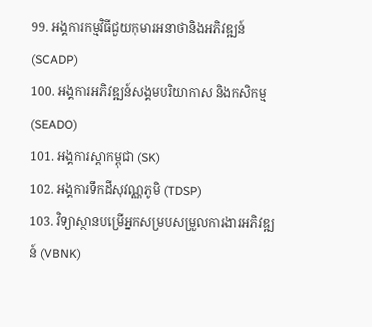99. អង្គការកម្មវិធីជួយកុមារអនាថានិងអភិវឌ្ឍន៍ (SCADP)
100. អង្គការអភិវឌ្ឍន៍សង្គមបរិយាកាស និងកសិកម្ម (SEADO)
101. អង្គការស្តាកម្ពុជា (SK)
102. អង្គការទឹកដីសុវណ្ណភូមិ (TDSP)
103. វិទ្យាស្ថានបម្រើអ្នកសម្របសម្រួលការងារអភិវឌ្ឍន៍ (VBNK)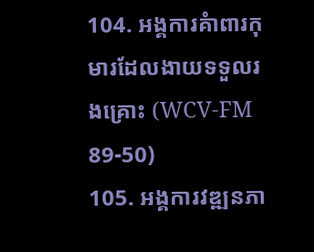104. អង្គការគំាពារកុមារដែលងាយទទួលរងគ្រោះ (WCV-FM 89-50)
105. អង្គការវឌ្ឍនភា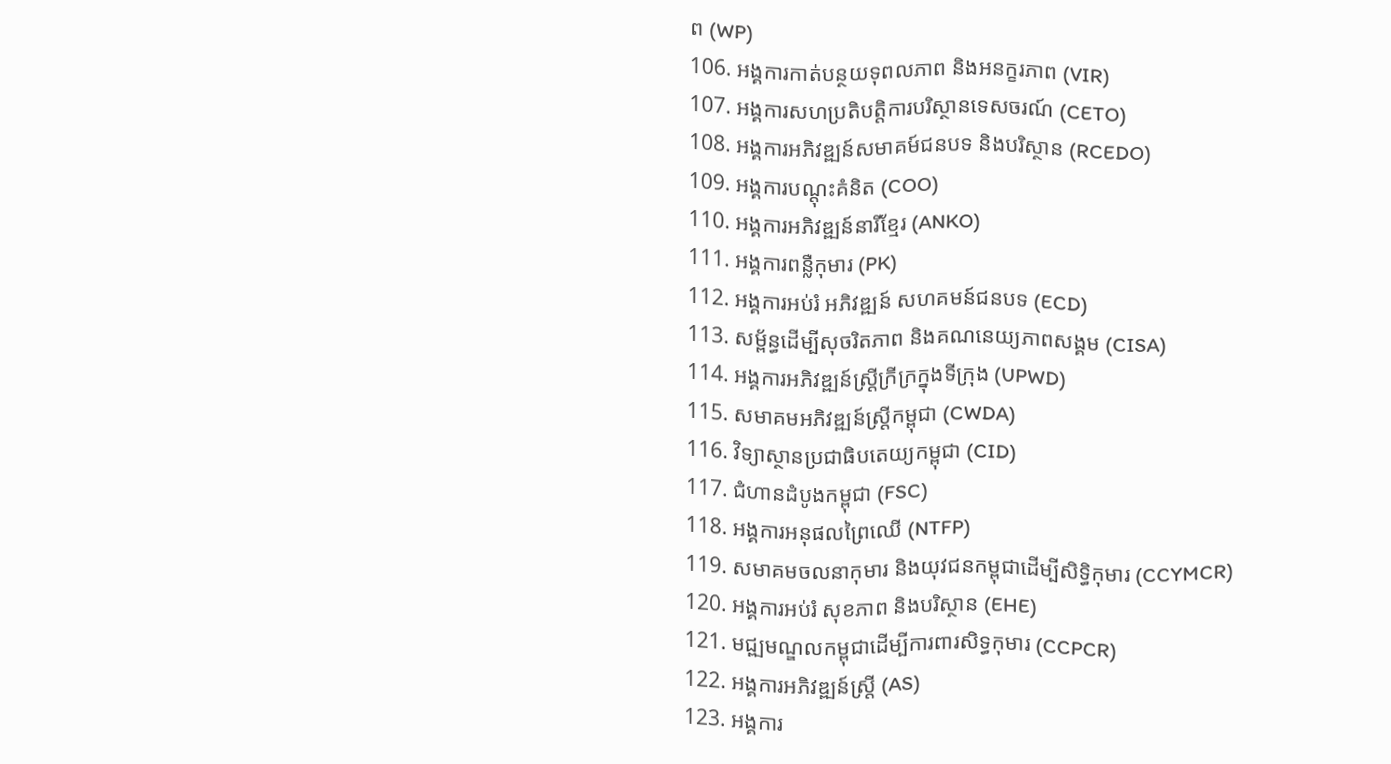ព (WP)
106. អង្គការកាត់បន្ថយទុពលភាព និងអនក្ខរភាព (VIR)
107. អង្គការសហប្រតិបត្តិការបរិស្ថានទេសចរណ៍ (CETO)
108. អង្គការអភិវឌ្ឍន៍សមាគម៍ជនបទ និងបរិស្ថាន (RCEDO)
109. អង្គការបណ្តុះគំនិត (COO)
110. អង្គការអភិវឌ្ឍន៍នារីខ្មែរ (ANKO)
111. អង្គការពន្លឺកុមារ (PK)
112. អង្គការអប់រំ អភិវឌ្ឍន៍ សហគមន៍ជនបទ (ECD)
113. សម្ព័ន្ធដើម្បីសុចរិតភាព និងគណនេយ្យភាពសង្គម (CISA)
114. អង្គការអភិវឌ្ឍន៍ស្ត្រីក្រីក្រក្នុងទីក្រុង (UPWD)
115. សមាគមអភិវឌ្ឍន៍ស្រ្តីកម្ពុជា (CWDA)
116. វិទ្យាស្ថានប្រជាធិបតេយ្យកម្ពុជា (CID)
117. ជំហានដំបូងកម្ពុជា (FSC)
118. អង្គការអនុផលព្រៃឈើ (NTFP)
119. សមាគមចលនាកុមារ និងយុវជនកម្ពុជាដើម្បីសិទ្ធិកុមារ (CCYMCR)
120. អង្គការអប់រំ សុខភាព និងបរិស្ថាន (EHE)
121. មជ្ឍមណ្ឌលកម្ពុជាដើម្បីការពារសិទ្ធកុមារ (CCPCR)
122. អង្គការអភិវឌ្ឍន៍ស្រ្តី (AS)
123. អង្គការ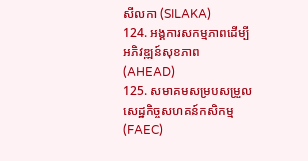សីលកា (SILAKA)
124. អង្គការសកម្មភាពដើម្បីអភិវឌ្ឍន៍សុខភាព (AHEAD)
125. សមាគមសម្របសម្រួលសេដ្ឋកិច្ចសហគន៍កសិកម្ម (FAEC)